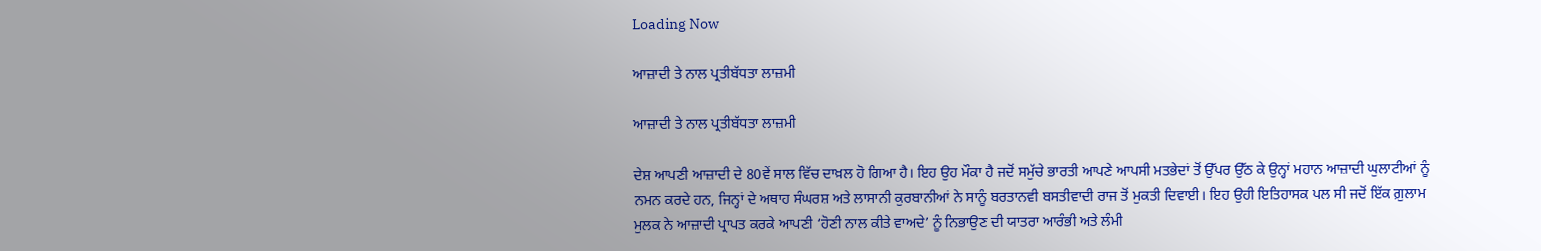Loading Now

ਆਜ਼ਾਦੀ ਤੇ ਨਾਲ ਪ੍ਰਤੀਬੱਧਤਾ ਲਾਜ਼ਮੀ

ਆਜ਼ਾਦੀ ਤੇ ਨਾਲ ਪ੍ਰਤੀਬੱਧਤਾ ਲਾਜ਼ਮੀ

ਦੇਸ਼ ਆਪਣੀ ਆਜ਼ਾਦੀ ਦੇ 80ਵੇਂ ਸਾਲ ਵਿੱਚ ਦਾਖ਼ਲ ਹੋ ਗਿਆ ਹੈ। ਇਹ ਉਹ ਮੌਕਾ ਹੈ ਜਦੋਂ ਸਮੁੱਚੇ ਭਾਰਤੀ ਆਪਣੇ ਆਪਸੀ ਮਤਭੇਦਾਂ ਤੋਂ ਉੱਪਰ ਉੱਠ ਕੇ ਉਨ੍ਹਾਂ ਮਹਾਨ ਆਜ਼ਾਦੀ ਘੁਲਾਟੀਆਂ ਨੂੰ ਨਮਨ ਕਰਦੇ ਹਨ, ਜਿਨ੍ਹਾਂ ਦੇ ਅਥਾਹ ਸੰਘਰਸ਼ ਅਤੇ ਲਾਸਾਨੀ ਕੁਰਬਾਨੀਆਂ ਨੇ ਸਾਨੂੰ ਬਰਤਾਨਵੀ ਬਸਤੀਵਾਦੀ ਰਾਜ ਤੋਂ ਮੁਕਤੀ ਦਿਵਾਈ। ਇਹ ਉਹੀ ਇਤਿਹਾਸਕ ਪਲ ਸੀ ਜਦੋਂ ਇੱਕ ਗ਼ੁਲਾਮ ਮੁਲਕ ਨੇ ਆਜ਼ਾਦੀ ਪ੍ਰਾਪਤ ਕਰਕੇ ਆਪਣੀ ‘ਹੋਣੀ ਨਾਲ ਕੀਤੇ ਵਾਅਦੇ’ ਨੂੰ ਨਿਭਾਉਣ ਦੀ ਯਾਤਰਾ ਆਰੰਭੀ ਅਤੇ ਲੰਮੀ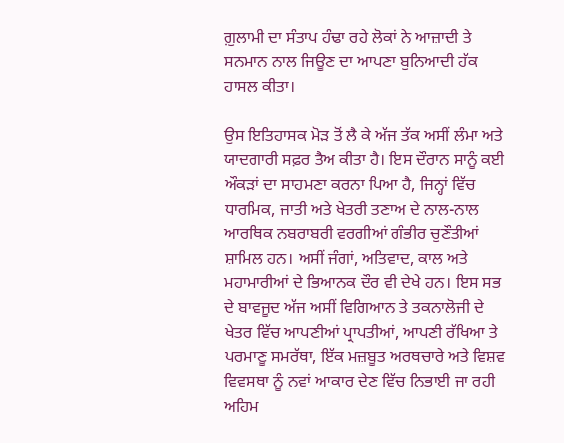ਗ਼ੁਲਾਮੀ ਦਾ ਸੰਤਾਪ ਹੰਢਾ ਰਹੇ ਲੋਕਾਂ ਨੇ ਆਜ਼ਾਦੀ ਤੇ ਸਨਮਾਨ ਨਾਲ ਜਿਊਣ ਦਾ ਆਪਣਾ ਬੁਨਿਆਦੀ ਹੱਕ ਹਾਸਲ ਕੀਤਾ।

ਉਸ ਇਤਿਹਾਸਕ ਮੋੜ ਤੋਂ ਲੈ ਕੇ ਅੱਜ ਤੱਕ ਅਸੀਂ ਲੰਮਾ ਅਤੇ ਯਾਦਗਾਰੀ ਸਫ਼ਰ ਤੈਅ ਕੀਤਾ ਹੈ। ਇਸ ਦੌਰਾਨ ਸਾਨੂੰ ਕਈ ਔਕੜਾਂ ਦਾ ਸਾਹਮਣਾ ਕਰਨਾ ਪਿਆ ਹੈ, ਜਿਨ੍ਹਾਂ ਵਿੱਚ ਧਾਰਮਿਕ, ਜਾਤੀ ਅਤੇ ਖੇਤਰੀ ਤਣਾਅ ਦੇ ਨਾਲ-ਨਾਲ ਆਰਥਿਕ ਨਬਰਾਬਰੀ ਵਰਗੀਆਂ ਗੰਭੀਰ ਚੁਣੌਤੀਆਂ ਸ਼ਾਮਿਲ ਹਨ। ਅਸੀਂ ਜੰਗਾਂ, ਅਤਿਵਾਦ, ਕਾਲ ਅਤੇ ਮਹਾਮਾਰੀਆਂ ਦੇ ਭਿਆਨਕ ਦੌਰ ਵੀ ਦੇਖੇ ਹਨ। ਇਸ ਸਭ ਦੇ ਬਾਵਜੂਦ ਅੱਜ ਅਸੀਂ ਵਿਗਿਆਨ ਤੇ ਤਕਨਾਲੋਜੀ ਦੇ ਖੇਤਰ ਵਿੱਚ ਆਪਣੀਆਂ ਪ੍ਰਾਪਤੀਆਂ, ਆਪਣੀ ਰੱਖਿਆ ਤੇ ਪਰਮਾਣੂ ਸਮਰੱਥਾ, ਇੱਕ ਮਜ਼ਬੂਤ ਅਰਥਚਾਰੇ ਅਤੇ ਵਿਸ਼ਵ ਵਿਵਸਥਾ ਨੂੰ ਨਵਾਂ ਆਕਾਰ ਦੇਣ ਵਿੱਚ ਨਿਭਾਈ ਜਾ ਰਹੀ ਅਹਿਮ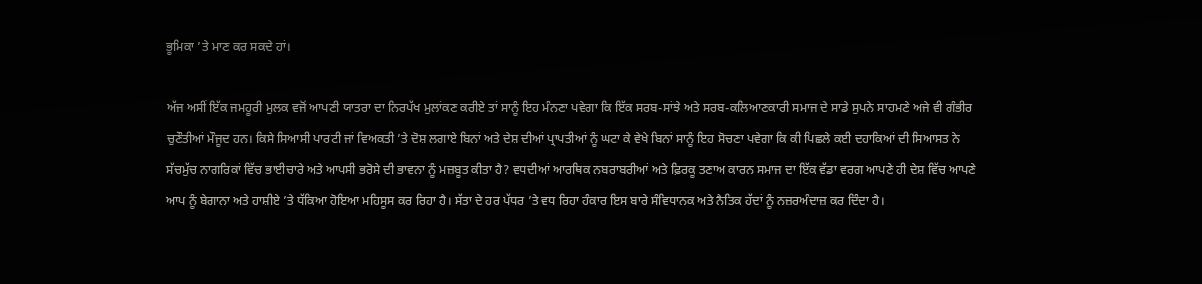ਭੂਮਿਕਾ ’ਤੇ ਮਾਣ ਕਰ ਸਕਦੇ ਹਾਂ।

ਅੱਜ ਅਸੀਂ ਇੱਕ ਜਮਹੂਰੀ ਮੁਲਕ ਵਜੋਂ ਆਪਣੀ ਯਾਤਰਾ ਦਾ ਨਿਰਪੱਖ ਮੁਲਾਂਕਣ ਕਰੀਏ ਤਾਂ ਸਾਨੂੰ ਇਹ ਮੰਨਣਾ ਪਵੇਗਾ ਕਿ ਇੱਕ ਸਰਬ-ਸਾਂਝੇ ਅਤੇ ਸਰਬ-ਕਲਿਆਣਕਾਰੀ ਸਮਾਜ ਦੇ ਸਾਡੇ ਸੁਪਨੇ ਸਾਹਮਣੇ ਅਜੇ ਵੀ ਗੰਭੀਰ ਚੁਣੌਤੀਆਂ ਮੌਜੂਦ ਹਨ। ਕਿਸੇ ਸਿਆਸੀ ਪਾਰਟੀ ਜਾਂ ਵਿਅਕਤੀ ’ਤੇ ਦੋਸ਼ ਲਗਾਏ ਬਿਨਾਂ ਅਤੇ ਦੇਸ਼ ਦੀਆਂ ਪ੍ਰਾਪਤੀਆਂ ਨੂੰ ਘਟਾ ਕੇ ਵੇਖੇ ਬਿਨਾਂ ਸਾਨੂੰ ਇਹ ਸੋਚਣਾ ਪਵੇਗਾ ਕਿ ਕੀ ਪਿਛਲੇ ਕਈ ਦਹਾਕਿਆਂ ਦੀ ਸਿਆਸਤ ਨੇ ਸੱਚਮੁੱਚ ਨਾਗਰਿਕਾਂ ਵਿੱਚ ਭਾਈਚਾਰੇ ਅਤੇ ਆਪਸੀ ਭਰੋਸੇ ਦੀ ਭਾਵਨਾ ਨੂੰ ਮਜ਼ਬੂਤ ਕੀਤਾ ਹੈ? ਵਧਦੀਆਂ ਆਰਥਿਕ ਨਬਰਾਬਰੀਆਂ ਅਤੇ ਫ਼ਿਰਕੂ ਤਣਾਅ ਕਾਰਨ ਸਮਾਜ ਦਾ ਇੱਕ ਵੱਡਾ ਵਰਗ ਆਪਣੇ ਹੀ ਦੇਸ਼ ਵਿੱਚ ਆਪਣੇ ਆਪ ਨੂੰ ਬੇਗਾਨਾ ਅਤੇ ਹਾਸ਼ੀਏ ’ਤੇ ਧੱਕਿਆ ਹੋਇਆ ਮਹਿਸੂਸ ਕਰ ਰਿਹਾ ਹੈ। ਸੱਤਾ ਦੇ ਹਰ ਪੱਧਰ ’ਤੇ ਵਧ ਰਿਹਾ ਹੰਕਾਰ ਇਸ ਬਾਰੇ ਸੰਵਿਧਾਨਕ ਅਤੇ ਨੈਤਿਕ ਹੱਦਾਂ ਨੂੰ ਨਜ਼ਰਅੰਦਾਜ਼ ਕਰ ਦਿੰਦਾ ਹੈ।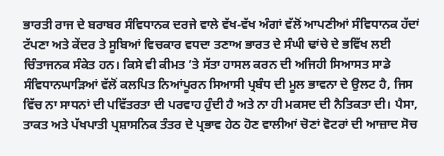ਭਾਰਤੀ ਰਾਜ ਦੇ ਬਰਾਬਰ ਸੰਵਿਧਾਨਕ ਦਰਜੇ ਵਾਲੇ ਵੱਖ-ਵੱਖ ਅੰਗਾਂ ਵੱਲੋਂ ਆਪਣੀਆਂ ਸੰਵਿਧਾਨਕ ਹੱਦਾਂ ਟੱਪਣਾ ਅਤੇ ਕੇਂਦਰ ਤੇ ਸੂਬਿਆਂ ਵਿਚਕਾਰ ਵਧਦਾ ਤਣਾਅ ਭਾਰਤ ਦੇ ਸੰਘੀ ਢਾਂਚੇ ਦੇ ਭਵਿੱਖ ਲਈ ਚਿੰਤਾਜਨਕ ਸੰਕੇਤ ਹਨ। ਕਿਸੇ ਵੀ ਕੀਮਤ ’ਤੇ ਸੱਤਾ ਹਾਸਲ ਕਰਨ ਦੀ ਅਜਿਹੀ ਸਿਆਸਤ ਸਾਡੇ ਸੰਵਿਧਾਨਘਾੜਿਆਂ ਵੱਲੋਂ ਕਲਪਿਤ ਨਿਆਂਪੂਰਨ ਸਿਆਸੀ ਪ੍ਰਬੰਧ ਦੀ ਮੂਲ ਭਾਵਨਾ ਦੇ ਉਲਟ ਹੈ, ਜਿਸ ਵਿੱਚ ਨਾ ਸਾਧਨਾਂ ਦੀ ਪਵਿੱਤਰਤਾ ਦੀ ਪਰਵਾਹ ਹੁੰਦੀ ਹੈ ਅਤੇ ਨਾ ਹੀ ਮਕਸਦ ਦੀ ਨੈਤਿਕਤਾ ਦੀ। ਪੈਸਾ, ਤਾਕਤ ਅਤੇ ਪੱਖਪਾਤੀ ਪ੍ਰਸ਼ਾਸਨਿਕ ਤੰਤਰ ਦੇ ਪ੍ਰਭਾਵ ਹੇਠ ਹੋਣ ਵਾਲੀਆਂ ਚੋਣਾਂ ਵੋਟਰਾਂ ਦੀ ਆਜ਼ਾਦ ਸੋਚ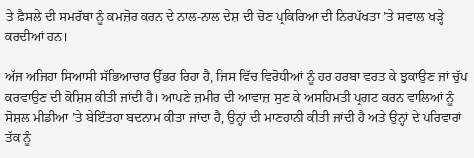ਤੇ ਫ਼ੈਸਲੇ ਦੀ ਸਮਰੱਥਾ ਨੂੰ ਕਮਜ਼ੋਰ ਕਰਨ ਦੇ ਨਾਲ-ਨਾਲ ਦੇਸ਼ ਦੀ ਚੋਣ ਪ੍ਰਕਿਰਿਆ ਦੀ ਨਿਰਪੱਖਤਾ ’ਤੇ ਸਵਾਲ ਖੜ੍ਹੇ ਕਰਦੀਆਂ ਹਨ।

ਅੱਜ ਅਜਿਹਾ ਸਿਆਸੀ ਸੱਭਿਆਚਾਰ ਉੱਭਰ ਰਿਹਾ ਹੈ, ਜਿਸ ਵਿੱਚ ਵਿਰੋਧੀਆਂ ਨੂੰ ਹਰ ਹਰਬਾ ਵਰਤ ਕੇ ਝੁਕਾਉਣ ਜਾਂ ਚੁੱਪ ਕਰਵਾਉਣ ਦੀ ਕੋਸ਼ਿਸ਼ ਕੀਤੀ ਜਾਂਦੀ ਹੈ। ਆਪਣੇ ਜ਼ਮੀਰ ਦੀ ਆਵਾਜ਼ ਸੁਣ ਕੇ ਅਸਹਿਮਤੀ ਪ੍ਰਗਟ ਕਰਨ ਵਾਲਿਆਂ ਨੂੰ ਸੋਸ਼ਲ ਮੀਡੀਆ ’ਤੇ ਬੇਇੰਤਹਾ ਬਦਨਾਮ ਕੀਤਾ ਜਾਂਦਾ ਹੈ, ਉਨ੍ਹਾਂ ਦੀ ਮਾਣਹਾਨੀ ਕੀਤੀ ਜਾਂਦੀ ਹੈ ਅਤੇ ਉਨ੍ਹਾਂ ਦੇ ਪਰਿਵਾਰਾਂ ਤੱਕ ਨੂੰ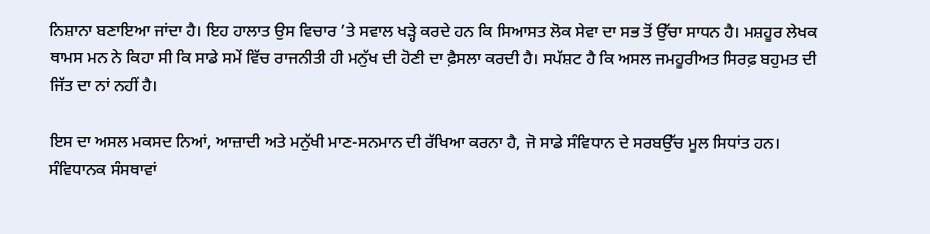ਨਿਸ਼ਾਨਾ ਬਣਾਇਆ ਜਾਂਦਾ ਹੈ। ਇਹ ਹਾਲਾਤ ਉਸ ਵਿਚਾਰ ’ਤੇ ਸਵਾਲ ਖੜ੍ਹੇ ਕਰਦੇ ਹਨ ਕਿ ਸਿਆਸਤ ਲੋਕ ਸੇਵਾ ਦਾ ਸਭ ਤੋਂ ਉੱਚਾ ਸਾਧਨ ਹੈ। ਮਸ਼ਹੂਰ ਲੇਖਕ ਥਾਮਸ ਮਨ ਨੇ ਕਿਹਾ ਸੀ ਕਿ ਸਾਡੇ ਸਮੇਂ ਵਿੱਚ ਰਾਜਨੀਤੀ ਹੀ ਮਨੁੱਖ ਦੀ ਹੋਣੀ ਦਾ ਫ਼ੈਸਲਾ ਕਰਦੀ ਹੈ। ਸਪੱਸ਼ਟ ਹੈ ਕਿ ਅਸਲ ਜਮਹੂਰੀਅਤ ਸਿਰਫ਼ ਬਹੁਮਤ ਦੀ ਜਿੱਤ ਦਾ ਨਾਂ ਨਹੀਂ ਹੈ।

ਇਸ ਦਾ ਅਸਲ ਮਕਸਦ ਨਿਆਂ, ਆਜ਼ਾਦੀ ਅਤੇ ਮਨੁੱਖੀ ਮਾਣ-ਸਨਮਾਨ ਦੀ ਰੱਖਿਆ ਕਰਨਾ ਹੈ, ਜੋ ਸਾਡੇ ਸੰਵਿਧਾਨ ਦੇ ਸਰਬਉੱਚ ਮੂਲ ਸਿਧਾਂਤ ਹਨ। ਸੰਵਿਧਾਨਕ ਸੰਸਥਾਵਾਂ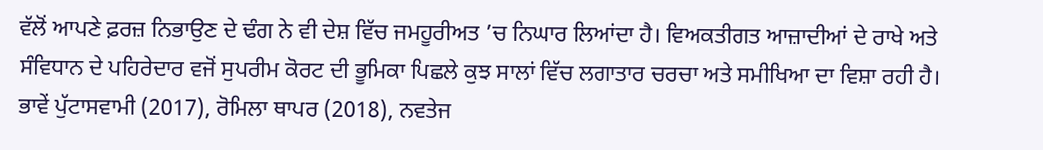ਵੱਲੋਂ ਆਪਣੇ ਫ਼ਰਜ਼ ਨਿਭਾਉਣ ਦੇ ਢੰਗ ਨੇ ਵੀ ਦੇਸ਼ ਵਿੱਚ ਜਮਹੂਰੀਅਤ ’ਚ ਨਿਘਾਰ ਲਿਆਂਦਾ ਹੈ। ਵਿਅਕਤੀਗਤ ਆਜ਼ਾਦੀਆਂ ਦੇ ਰਾਖੇ ਅਤੇ ਸੰਵਿਧਾਨ ਦੇ ਪਹਿਰੇਦਾਰ ਵਜੋਂ ਸੁਪਰੀਮ ਕੋਰਟ ਦੀ ਭੂਮਿਕਾ ਪਿਛਲੇ ਕੁਝ ਸਾਲਾਂ ਵਿੱਚ ਲਗਾਤਾਰ ਚਰਚਾ ਅਤੇ ਸਮੀਖਿਆ ਦਾ ਵਿਸ਼ਾ ਰਹੀ ਹੈ। ਭਾਵੇਂ ਪੁੱਟਾਸਵਾਮੀ (2017), ਰੋਮਿਲਾ ਥਾਪਰ (2018), ਨਵਤੇਜ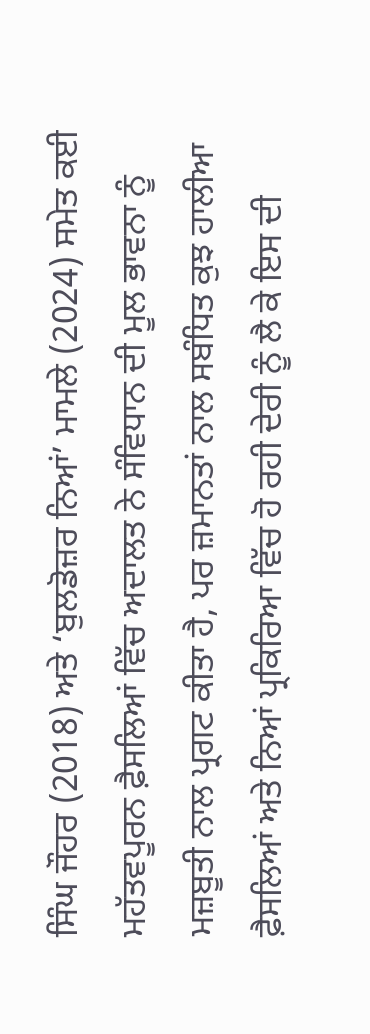ਸਿੰਘ ਜੌਹਰ (2018) ਅਤੇ ‘ਬੁਲਡੋਜ਼ਰ ਨਿਆਂ’ ਮਾਮਲੇ (2024) ਸਮੇਤ ਕਈ ਮਹੱਤਵਪੂਰਨ ਫ਼ੈਸਲਿਆਂ ਵਿੱਚ ਅਦਾਲਤ ਨੇ ਸੰਵਿਧਾਨ ਦੀ ਮੂਲ ਭਾਵਨਾ ਨੂੰ ਮਜ਼ਬੂਤੀ ਨਾਲ ਪ੍ਰਗਟ ਕੀਤਾ ਹੈ, ਪਰ ਜ਼ਮਾਨਤਾਂ ਨਾਲ ਸਬੰਧਿਤ ਕੁਝ ਹਾਲੀਆ ਫ਼ੈਸਲਿਆਂ ਅਤੇ ਨਿਆਂ ਪ੍ਰਕਿਰਿਆ ਵਿੱਚ ਹੋ ਰਹੀ ਦੇਰੀ ਨੂੰ ਲੈ ਕੇ ਇਸ ਦੀ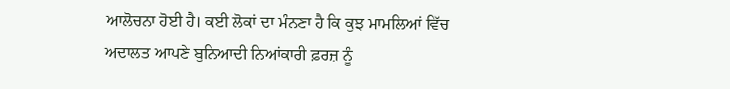ਆਲੋਚਨਾ ਹੋਈ ਹੈ। ਕਈ ਲੋਕਾਂ ਦਾ ਮੰਨਣਾ ਹੈ ਕਿ ਕੁਝ ਮਾਮਲਿਆਂ ਵਿੱਚ ਅਦਾਲਤ ਆਪਣੇ ਬੁਨਿਆਦੀ ਨਿਆਂਕਾਰੀ ਫ਼ਰਜ਼ ਨੂੰ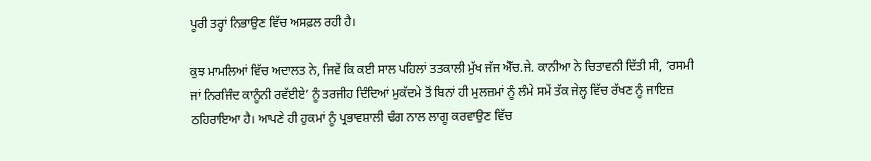ਪੂਰੀ ਤਰ੍ਹਾਂ ਨਿਭਾਉਣ ਵਿੱਚ ਅਸਫ਼ਲ ਰਹੀ ਹੈ।

ਕੁਝ ਮਾਮਲਿਆਂ ਵਿੱਚ ਅਦਾਲਤ ਨੇ, ਜਿਵੇਂ ਕਿ ਕਈ ਸਾਲ ਪਹਿਲਾਂ ਤਤਕਾਲੀ ਮੁੱਖ ਜੱਜ ਐੱਚ.ਜੇ. ਕਾਨੀਆ ਨੇ ਚਿਤਾਵਨੀ ਦਿੱਤੀ ਸੀ, ‘ਰਸਮੀ ਜਾਂ ਨਿਰਜਿੰਦ ਕਾਨੂੰਨੀ ਰਵੱਈਏ’ ਨੂੰ ਤਰਜੀਹ ਦਿੰਦਿਆਂ ਮੁਕੱਦਮੇ ਤੋਂ ਬਿਨਾਂ ਹੀ ਮੁਲਜ਼ਮਾਂ ਨੂੰ ਲੰਮੇ ਸਮੇਂ ਤੱਕ ਜੇਲ੍ਹ ਵਿੱਚ ਰੱਖਣ ਨੂੰ ਜਾਇਜ਼ ਠਹਿਰਾਇਆ ਹੈ। ਆਪਣੇ ਹੀ ਹੁਕਮਾਂ ਨੂੰ ਪ੍ਰਭਾਵਸ਼ਾਲੀ ਢੰਗ ਨਾਲ ਲਾਗੂ ਕਰਵਾਉਣ ਵਿੱਚ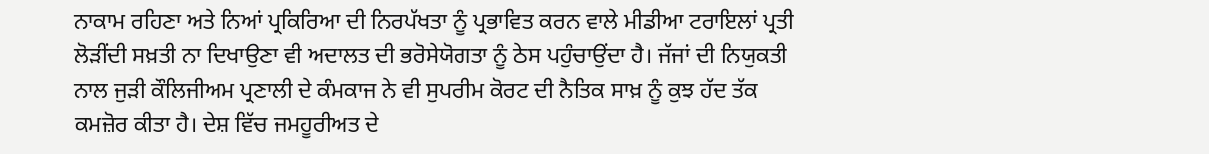ਨਾਕਾਮ ਰਹਿਣਾ ਅਤੇ ਨਿਆਂ ਪ੍ਰਕਿਰਿਆ ਦੀ ਨਿਰਪੱਖਤਾ ਨੂੰ ਪ੍ਰਭਾਵਿਤ ਕਰਨ ਵਾਲੇ ਮੀਡੀਆ ਟਰਾਇਲਾਂ ਪ੍ਰਤੀ ਲੋੜੀਂਦੀ ਸਖ਼ਤੀ ਨਾ ਦਿਖਾਉਣਾ ਵੀ ਅਦਾਲਤ ਦੀ ਭਰੋਸੇਯੋਗਤਾ ਨੂੰ ਠੇਸ ਪਹੁੰਚਾਉਂਦਾ ਹੈ। ਜੱਜਾਂ ਦੀ ਨਿਯੁਕਤੀ ਨਾਲ ਜੁੜੀ ਕੌਲਿਜੀਅਮ ਪ੍ਰਣਾਲੀ ਦੇ ਕੰਮਕਾਜ ਨੇ ਵੀ ਸੁਪਰੀਮ ਕੋਰਟ ਦੀ ਨੈਤਿਕ ਸਾਖ਼ ਨੂੰ ਕੁਝ ਹੱਦ ਤੱਕ ਕਮਜ਼ੋਰ ਕੀਤਾ ਹੈ। ਦੇਸ਼ ਵਿੱਚ ਜਮਹੂਰੀਅਤ ਦੇ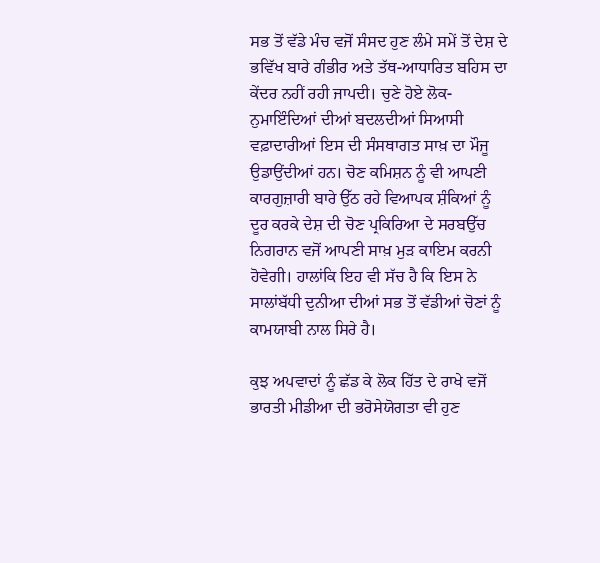ਸਭ ਤੋਂ ਵੱਡੇ ਮੰਚ ਵਜੋਂ ਸੰਸਦ ਹੁਣ ਲੰਮੇ ਸਮੇਂ ਤੋਂ ਦੇਸ਼ ਦੇ ਭਵਿੱਖ ਬਾਰੇ ਗੰਭੀਰ ਅਤੇ ਤੱਥ-ਆਧਾਰਿਤ ਬਹਿਸ ਦਾ ਕੇਂਦਰ ਨਹੀਂ ਰਹੀ ਜਾਪਦੀ। ਚੁਣੇ ਹੋਏ ਲੋਕ-ਨੁਮਾਇੰਦਿਆਂ ਦੀਆਂ ਬਦਲਦੀਆਂ ਸਿਆਸੀ ਵਫ਼ਾਦਾਰੀਆਂ ਇਸ ਦੀ ਸੰਸਥਾਗਤ ਸਾਖ਼ ਦਾ ਮੌਜੂ ਉਡਾਉਂਦੀਆਂ ਹਨ। ਚੋਣ ਕਮਿਸ਼ਨ ਨੂੰ ਵੀ ਆਪਣੀ ਕਾਰਗੁਜ਼ਾਰੀ ਬਾਰੇ ਉੱਠ ਰਹੇ ਵਿਆਪਕ ਸ਼ੰਕਿਆਂ ਨੂੰ ਦੂਰ ਕਰਕੇ ਦੇਸ਼ ਦੀ ਚੋਣ ਪ੍ਰਕਿਰਿਆ ਦੇ ਸਰਬਉੱਚ ਨਿਗਰਾਨ ਵਜੋਂ ਆਪਣੀ ਸਾਖ਼ ਮੁੜ ਕਾਇਮ ਕਰਨੀ ਹੋਵੇਗੀ। ਹਾਲਾਂਕਿ ਇਹ ਵੀ ਸੱਚ ਹੈ ਕਿ ਇਸ ਨੇ ਸਾਲਾਂਬੱਧੀ ਦੁਨੀਆ ਦੀਆਂ ਸਭ ਤੋਂ ਵੱਡੀਆਂ ਚੋਣਾਂ ਨੂੰ ਕਾਮਯਾਬੀ ਨਾਲ ਸਿਰੇ ਹੈ।

ਕੁਝ ਅਪਵਾਦਾਂ ਨੂੰ ਛੱਡ ਕੇ ਲੋਕ ਹਿੱਤ ਦੇ ਰਾਖੇ ਵਜੋਂ ਭਾਰਤੀ ਮੀਡੀਆ ਦੀ ਭਰੋਸੇਯੋਗਤਾ ਵੀ ਹੁਣ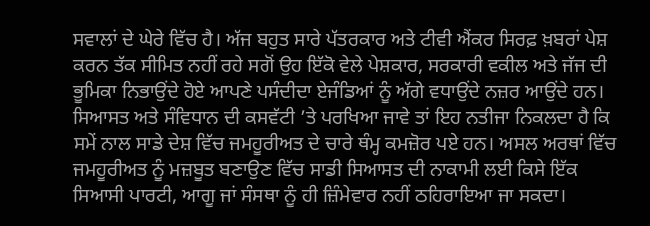ਸਵਾਲਾਂ ਦੇ ਘੇਰੇ ਵਿੱਚ ਹੈ। ਅੱਜ ਬਹੁਤ ਸਾਰੇ ਪੱਤਰਕਾਰ ਅਤੇ ਟੀਵੀ ਐਂਕਰ ਸਿਰਫ਼ ਖ਼ਬਰਾਂ ਪੇਸ਼ ਕਰਨ ਤੱਕ ਸੀਮਿਤ ਨਹੀਂ ਰਹੇ ਸਗੋਂ ਉਹ ਇੱਕੋ ਵੇਲੇ ਪੇਸ਼ਕਾਰ, ਸਰਕਾਰੀ ਵਕੀਲ ਅਤੇ ਜੱਜ ਦੀ ਭੂਮਿਕਾ ਨਿਭਾਉਂਦੇ ਹੋਏ ਆਪਣੇ ਪਸੰਦੀਦਾ ਏਜੰਡਿਆਂ ਨੂੰ ਅੱਗੇ ਵਧਾਉਂਦੇ ਨਜ਼ਰ ਆਉਂਦੇ ਹਨ। ਸਿਆਸਤ ਅਤੇ ਸੰਵਿਧਾਨ ਦੀ ਕਸਵੱਟੀ ’ਤੇ ਪਰਖਿਆ ਜਾਵੇ ਤਾਂ ਇਹ ਨਤੀਜਾ ਨਿਕਲਦਾ ਹੈ ਕਿ ਸਮੇਂ ਨਾਲ ਸਾਡੇ ਦੇਸ਼ ਵਿੱਚ ਜਮਹੂਰੀਅਤ ਦੇ ਚਾਰੇ ਥੰਮ੍ਹ ਕਮਜ਼ੋਰ ਪਏ ਹਨ। ਅਸਲ ਅਰਥਾਂ ਵਿੱਚ ਜਮਹੂਰੀਅਤ ਨੂੰ ਮਜ਼ਬੂਤ ਬਣਾਉਣ ਵਿੱਚ ਸਾਡੀ ਸਿਆਸਤ ਦੀ ਨਾਕਾਮੀ ਲਈ ਕਿਸੇ ਇੱਕ ਸਿਆਸੀ ਪਾਰਟੀ, ਆਗੂ ਜਾਂ ਸੰਸਥਾ ਨੂੰ ਹੀ ਜ਼ਿੰਮੇਵਾਰ ਨਹੀਂ ਠਹਿਰਾਇਆ ਜਾ ਸਕਦਾ।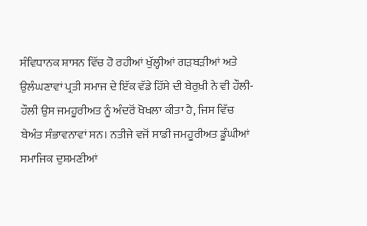ਸੰਵਿਧਾਨਕ ਸ਼ਾਸਨ ਵਿੱਚ ਹੋ ਰਹੀਆਂ ਖੁੱਲ੍ਹੀਆਂ ਗੜਬੜੀਆਂ ਅਤੇ ਉਲੰਘਣਾਵਾਂ ਪ੍ਰਤੀ ਸਮਾਜ ਦੇ ਇੱਕ ਵੱਡੇ ਹਿੱਸੇ ਦੀ ਬੇਰੁਖ਼ੀ ਨੇ ਵੀ ਹੌਲੀ-ਹੌਲੀ ਉਸ ਜਮਹੂਰੀਅਤ ਨੂੰ ਅੰਦਰੋਂ ਖੋਖਲਾ ਕੀਤਾ ਹੈ, ਜਿਸ ਵਿੱਚ ਬੇਅੰਤ ਸੰਭਾਵਨਾਵਾਂ ਸਨ। ਨਤੀਜੇ ਵਜੋਂ ਸਾਡੀ ਜਮਹੂਰੀਅਤ ਡੂੰਘੀਆਂ ਸਮਾਜਿਕ ਦੁਸ਼ਮਣੀਆਂ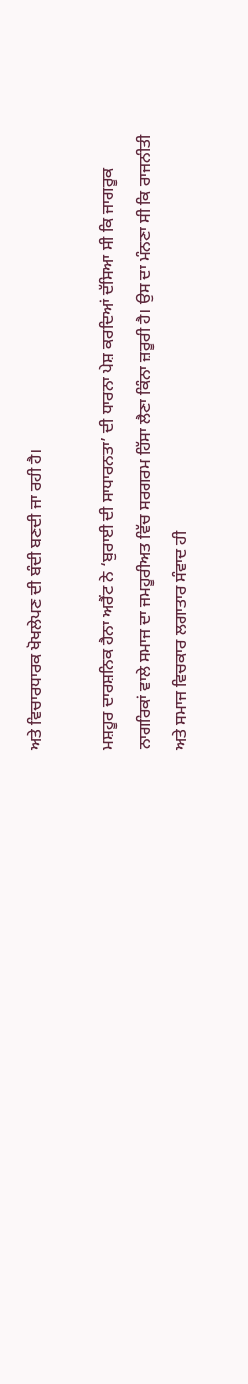ਅਤੇ ਵਿਚਾਰਧਾਰਕ ਖੋਖਲੇਪਣ ਦੀ ਬੰਦੀ ਬਣਦੀ ਜਾ ਰਹੀ ਹੈ।

ਮਸ਼ਹੂਰ ਦਾਰਸ਼ਨਿਕ ਹੈਨਾ ਅਰੈਂਟ ਨੇ ‘ਬੁਰਾਈ ਦੀ ਸਾਧਾਰਨਤਾ’ ਦੀ ਧਾਰਨਾ ਪੇਸ਼ ਕਰਦਿਆਂ ਦੱਸਿਆ ਸੀ ਕਿ ਜਾਗਰੂਕ ਨਾਗਰਿਕਾਂ ਵਾਲੇ ਸਮਾਜ ਦਾ ਜਮਹੂਰੀਅਤ ਵਿੱਚ ਸਰਗਰਮ ਹਿੱਸਾ ਲੈਣਾ ਕਿੰਨਾ ਜ਼ਰੂਰੀ ਹੈ। ਉਸ ਦਾ ਮੰਨਣਾ ਸੀ ਕਿ ਰਾਜਨੀਤੀ ਅਤੇ ਸਮਾਜ ਵਿਚਕਾਰ ਲਗਾਤਾਰ ਸੰਵਾਦ ਹੀ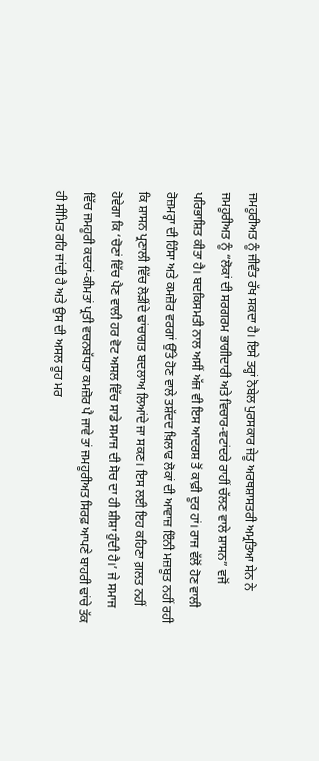ਜਮਹੂਰੀਅਤ ਨੂੰ ਜੀਵੰਤ ਰੱਖ ਸਕਦਾ ਹੈ। ਇਸੇ ਤਰ੍ਹਾਂ ਨੋਬੇਲ ਪੁਰਸਕਾਰ ਜੇਤੂ ਅਰਥਸ਼ਾਸਤਰੀ ਅਮ੍ਰਤਿਆ ਸੇਨ ਨੇ ਜਮਹੂਰੀਅਤ ਨੂੰ “ਲੋਕਾਂ ਦੀ ਸਰਗਰਮ ਭਾਗੀਦਾਰੀ ਅਤੇ ਵਿਚਾਰ-ਵਟਾਂਦਰੇ ਰਾਹੀਂ ਚੱਲਣ ਵਾਲੇ ਸ਼ਾਸਨ” ਵਜੋਂ ਪਰਿਭਾਸ਼ਿਤ ਕੀਤਾ ਹੈ। ਬਦਕਿਸਮਤੀ ਨਾਲ ਅਸੀਂ ਅੱਜ ਵੀ ਇਸ ਆਦਰਸ਼ ਤੋਂ ਕਾਫ਼ੀ ਦੂਰ ਹਾਂ। ਰਾਜ ਵੱਲੋਂ ਹੋਣ ਵਾਲੀ ਰੋਜ਼ਮਰ੍ਹਾ ਦੀ ਹਿੰਸਾ ਅਤੇ ਕਮਜ਼ੋਰ ਵਰਗਾਂ ਉੱਤੇ ਹੋਣ ਵਾਲੇ ਤਸ਼ੱਦਦ ਖ਼ਿਲਾਫ ਲੋਕਾਂ ਦੀ ਆਵਾਜ਼ ਇੰਨੀ ਮਜ਼ਬੂਤ ਨਹੀਂ ਰਹੀ ਕਿ ਸ਼ਾਸਨ ਪ੍ਰਣਾਲੀ ਵਿੱਚ ਲੋੜੀਂਦੇ ਢਾਂਚਾਗਤ ਬਦਲਾਅ ਲਿਆਂਦੇ ਜਾ ਸਕਣ। ਇਸ ਲਈ ਇਹ ਕਹਿਣਾ ਗ਼ਲਤ ਨਹੀਂ ਹੋਵੇਗਾ ਕਿ ‘ਚੋਣਾਂ ਵਿੱਚ ਪੈਣ ਵਾਲੀ ਹਰ ਵੋਟ ਅਸਲ ਵਿੱਚ ਸਾਡੇ ਸਮਾਜ ਦੀ ਸੋਚ ਦਾ ਹੀ ਸ਼ੀਸ਼ਾ ਹੁੰਦੀ ਹੈ।’ ਜੇ ਸਮਾਜ ਵਿੱਚ ਜਮਹੂਰੀ ਕਦਰਾਂ-ਕੀਮਤਾਂ ਪ੍ਰਤੀ ਵਚਨਬੱਧਤਾ ਕਮਜ਼ੋਰ ਪੈ ਜਾਵੇ ਤਾਂ ਜਮਹੂਰੀਅਤ ਸਿਰਫ਼ ਆਪਣੇ ਬਾਹਰੀ ਢਾਂਚੇ ਤੱਕ ਹੀ ਸੀਮਿਤ ਰਹਿ ਜਾਂਦੀ ਹੈ ਅਤੇ ਉਸ ਦੀ ਅਸਲ ਰੂਹ ਮਰ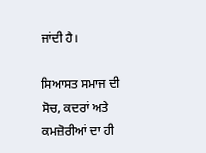ਜਾਂਦੀ ਹੈ।

ਸਿਆਸਤ ਸਮਾਜ ਦੀ ਸੋਚ, ਕਦਰਾਂ ਅਤੇ ਕਮਜ਼ੋਰੀਆਂ ਦਾ ਹੀ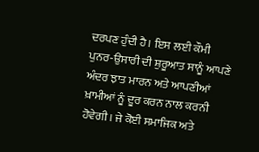ਦਰਪਣ ਹੁੰਦੀ ਹੈ। ਇਸ ਲਈ ਕੌਮੀ ਪੁਨਰ-ਉਸਾਰੀ ਦੀ ਸ਼ੁਰੂਆਤ ਸਾਨੂੰ ਆਪਣੇ ਅੰਦਰ ਝਾਤ ਮਾਰਨ ਅਤੇ ਆਪਣੀਆਂ ਖ਼ਾਮੀਆਂ ਨੂੰ ਦੂਰ ਕਰਨ ਨਾਲ ਕਰਨੀ ਹੋਵੇਗੀ। ਜੇ ਕੋਈ ਸਮਾਜਿਕ ਅਤੇ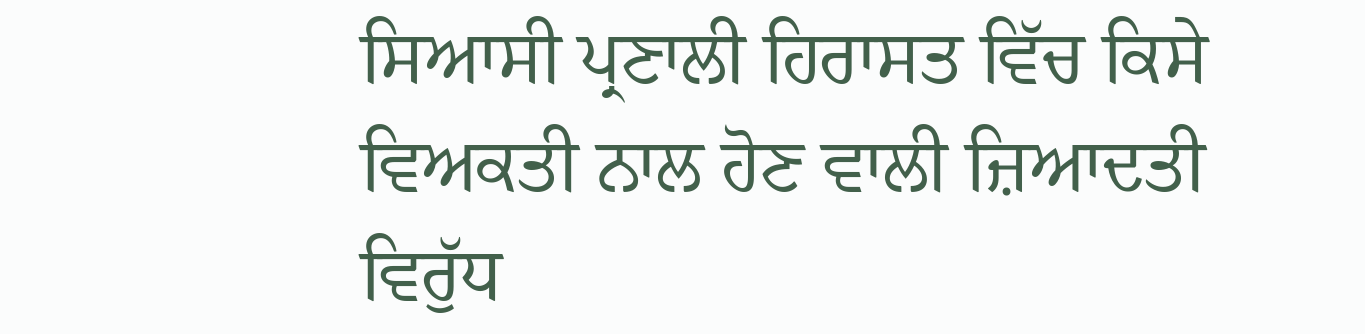ਸਿਆਸੀ ਪ੍ਰਣਾਲੀ ਹਿਰਾਸਤ ਵਿੱਚ ਕਿਸੇ ਵਿਅਕਤੀ ਨਾਲ ਹੋਣ ਵਾਲੀ ਜ਼ਿਆਦਤੀ ਵਿਰੁੱਧ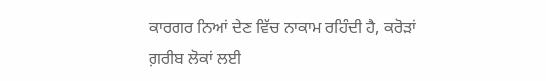ਕਾਰਗਰ ਨਿਆਂ ਦੇਣ ਵਿੱਚ ਨਾਕਾਮ ਰਹਿੰਦੀ ਹੈ, ਕਰੋੜਾਂ ਗ਼ਰੀਬ ਲੋਕਾਂ ਲਈ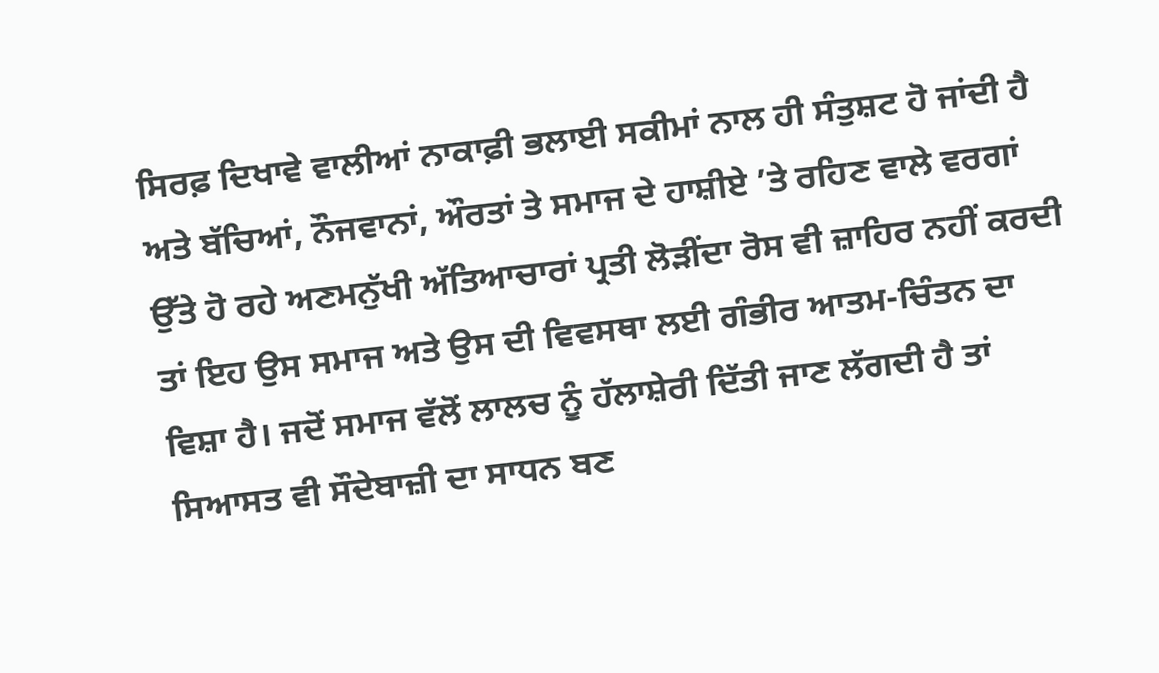ਸਿਰਫ਼ ਦਿਖਾਵੇ ਵਾਲੀਆਂ ਨਾਕਾਫ਼ੀ ਭਲਾਈ ਸਕੀਮਾਂ ਨਾਲ ਹੀ ਸੰਤੁਸ਼ਟ ਹੋ ਜਾਂਦੀ ਹੈ ਅਤੇ ਬੱਚਿਆਂ, ਨੌਜਵਾਨਾਂ, ਔਰਤਾਂ ਤੇ ਸਮਾਜ ਦੇ ਹਾਸ਼ੀਏ ’ਤੇ ਰਹਿਣ ਵਾਲੇ ਵਰਗਾਂ ਉੱਤੇ ਹੋ ਰਹੇ ਅਣਮਨੁੱਖੀ ਅੱਤਿਆਚਾਰਾਂ ਪ੍ਰਤੀ ਲੋੜੀਂਦਾ ਰੋਸ ਵੀ ਜ਼ਾਹਿਰ ਨਹੀਂ ਕਰਦੀ ਤਾਂ ਇਹ ਉਸ ਸਮਾਜ ਅਤੇ ਉਸ ਦੀ ਵਿਵਸਥਾ ਲਈ ਗੰਭੀਰ ਆਤਮ-ਚਿੰਤਨ ਦਾ ਵਿਸ਼ਾ ਹੈ। ਜਦੋਂ ਸਮਾਜ ਵੱਲੋਂ ਲਾਲਚ ਨੂੰ ਹੱਲਾਸ਼ੇਰੀ ਦਿੱਤੀ ਜਾਣ ਲੱਗਦੀ ਹੈ ਤਾਂ ਸਿਆਸਤ ਵੀ ਸੌਦੇਬਾਜ਼ੀ ਦਾ ਸਾਧਨ ਬਣ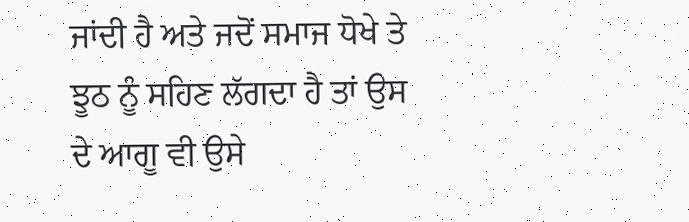ਜਾਂਦੀ ਹੈ ਅਤੇ ਜਦੋਂ ਸਮਾਜ ਧੋਖੇ ਤੇ ਝੂਠ ਨੂੰ ਸਹਿਣ ਲੱਗਦਾ ਹੈ ਤਾਂ ਉਸ ਦੇ ਆਗੂ ਵੀ ਉਸੇ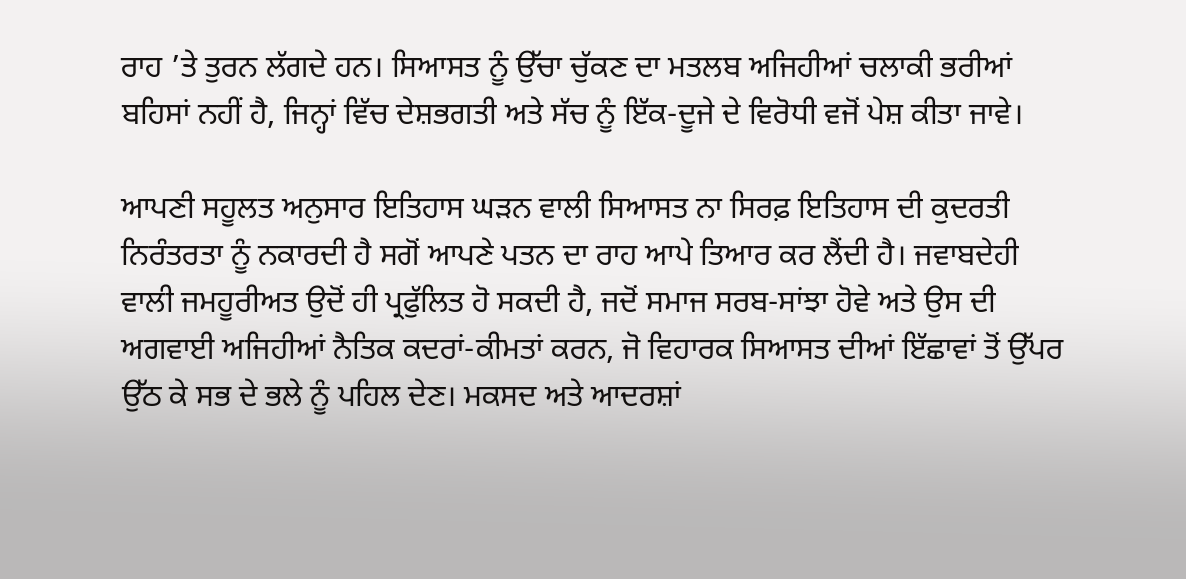ਰਾਹ ’ਤੇ ਤੁਰਨ ਲੱਗਦੇ ਹਨ। ਸਿਆਸਤ ਨੂੰ ਉੱਚਾ ਚੁੱਕਣ ਦਾ ਮਤਲਬ ਅਜਿਹੀਆਂ ਚਲਾਕੀ ਭਰੀਆਂ ਬਹਿਸਾਂ ਨਹੀਂ ਹੈ, ਜਿਨ੍ਹਾਂ ਵਿੱਚ ਦੇਸ਼ਭਗਤੀ ਅਤੇ ਸੱਚ ਨੂੰ ਇੱਕ-ਦੂਜੇ ਦੇ ਵਿਰੋਧੀ ਵਜੋਂ ਪੇਸ਼ ਕੀਤਾ ਜਾਵੇ।

ਆਪਣੀ ਸਹੂਲਤ ਅਨੁਸਾਰ ਇਤਿਹਾਸ ਘੜਨ ਵਾਲੀ ਸਿਆਸਤ ਨਾ ਸਿਰਫ਼ ਇਤਿਹਾਸ ਦੀ ਕੁਦਰਤੀ ਨਿਰੰਤਰਤਾ ਨੂੰ ਨਕਾਰਦੀ ਹੈ ਸਗੋਂ ਆਪਣੇ ਪਤਨ ਦਾ ਰਾਹ ਆਪੇ ਤਿਆਰ ਕਰ ਲੈਂਦੀ ਹੈ। ਜਵਾਬਦੇਹੀ ਵਾਲੀ ਜਮਹੂਰੀਅਤ ਉਦੋਂ ਹੀ ਪ੍ਰਫੁੱਲਿਤ ਹੋ ਸਕਦੀ ਹੈ, ਜਦੋਂ ਸਮਾਜ ਸਰਬ-ਸਾਂਝਾ ਹੋਵੇ ਅਤੇ ਉਸ ਦੀ ਅਗਵਾਈ ਅਜਿਹੀਆਂ ਨੈਤਿਕ ਕਦਰਾਂ-ਕੀਮਤਾਂ ਕਰਨ, ਜੋ ਵਿਹਾਰਕ ਸਿਆਸਤ ਦੀਆਂ ਇੱਛਾਵਾਂ ਤੋਂ ਉੱਪਰ ਉੱਠ ਕੇ ਸਭ ਦੇ ਭਲੇ ਨੂੰ ਪਹਿਲ ਦੇਣ। ਮਕਸਦ ਅਤੇ ਆਦਰਸ਼ਾਂ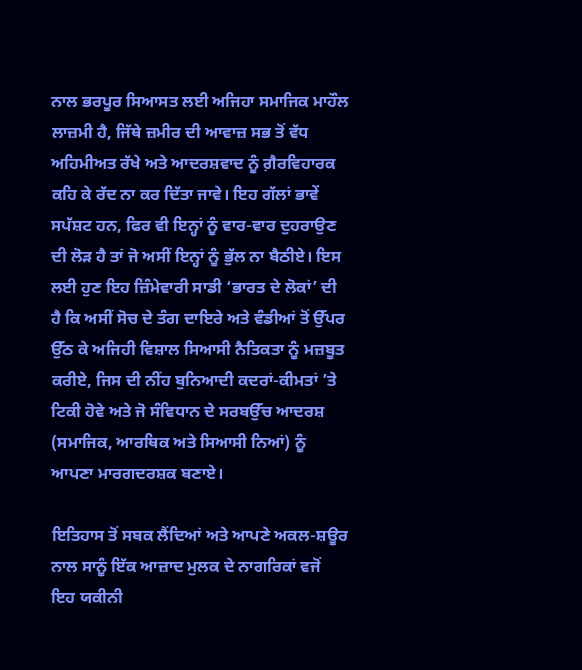ਨਾਲ ਭਰਪੂਰ ਸਿਆਸਤ ਲਈ ਅਜਿਹਾ ਸਮਾਜਿਕ ਮਾਹੌਲ ਲਾਜ਼ਮੀ ਹੈ, ਜਿੱਥੇ ਜ਼ਮੀਰ ਦੀ ਆਵਾਜ਼ ਸਭ ਤੋਂ ਵੱਧ ਅਹਿਮੀਅਤ ਰੱਖੇ ਅਤੇ ਆਦਰਸ਼ਵਾਦ ਨੂੰ ਗ਼ੈਰਵਿਹਾਰਕ ਕਹਿ ਕੇ ਰੱਦ ਨਾ ਕਰ ਦਿੱਤਾ ਜਾਵੇ। ਇਹ ਗੱਲਾਂ ਭਾਵੇਂ ਸਪੱਸ਼ਟ ਹਨ, ਫਿਰ ਵੀ ਇਨ੍ਹਾਂ ਨੂੰ ਵਾਰ-ਵਾਰ ਦੁਹਰਾਉਣ ਦੀ ਲੋੜ ਹੈ ਤਾਂ ਜੋ ਅਸੀਂ ਇਨ੍ਹਾਂ ਨੂੰ ਭੁੱਲ ਨਾ ਬੈਠੀਏ। ਇਸ ਲਈ ਹੁਣ ਇਹ ਜ਼ਿੰਮੇਵਾਰੀ ਸਾਡੀ ‘ਭਾਰਤ ਦੇ ਲੋਕਾਂ’ ਦੀ ਹੈ ਕਿ ਅਸੀਂ ਸੋਚ ਦੇ ਤੰਗ ਦਾਇਰੇ ਅਤੇ ਵੰਡੀਆਂ ਤੋਂ ਉੱਪਰ ਉੱਠ ਕੇ ਅਜਿਹੀ ਵਿਸ਼ਾਲ ਸਿਆਸੀ ਨੈਤਿਕਤਾ ਨੂੰ ਮਜ਼ਬੂਤ ਕਰੀਏ, ਜਿਸ ਦੀ ਨੀਂਹ ਬੁਨਿਆਦੀ ਕਦਰਾਂ-ਕੀਮਤਾਂ ’ਤੇ ਟਿਕੀ ਹੋਵੇ ਅਤੇ ਜੋ ਸੰਵਿਧਾਨ ਦੇ ਸਰਬਉੱਚ ਆਦਰਸ਼ (ਸਮਾਜਿਕ, ਆਰਥਿਕ ਅਤੇ ਸਿਆਸੀ ਨਿਆਂ) ਨੂੰ ਆਪਣਾ ਮਾਰਗਦਰਸ਼ਕ ਬਣਾਏ।

ਇਤਿਹਾਸ ਤੋਂ ਸਬਕ ਲੈਂਦਿਆਂ ਅਤੇ ਆਪਣੇ ਅਕਲ-ਸ਼ਊਰ ਨਾਲ ਸਾਨੂੰ ਇੱਕ ਆਜ਼ਾਦ ਮੁਲਕ ਦੇ ਨਾਗਰਿਕਾਂ ਵਜੋਂ ਇਹ ਯਕੀਨੀ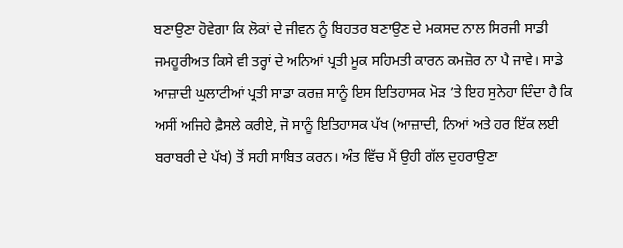ਬਣਾਉਣਾ ਹੋਵੇਗਾ ਕਿ ਲੋਕਾਂ ਦੇ ਜੀਵਨ ਨੂੰ ਬਿਹਤਰ ਬਣਾਉਣ ਦੇ ਮਕਸਦ ਨਾਲ ਸਿਰਜੀ ਸਾਡੀ ਜਮਹੂਰੀਅਤ ਕਿਸੇ ਵੀ ਤਰ੍ਹਾਂ ਦੇ ਅਨਿਆਂ ਪ੍ਰਤੀ ਮੂਕ ਸਹਿਮਤੀ ਕਾਰਨ ਕਮਜ਼ੋਰ ਨਾ ਪੈ ਜਾਵੇ। ਸਾਡੇ ਆਜ਼ਾਦੀ ਘੁਲਾਟੀਆਂ ਪ੍ਰਤੀ ਸਾਡਾ ਕਰਜ਼ ਸਾਨੂੰ ਇਸ ਇਤਿਹਾਸਕ ਮੋੜ ’ਤੇ ਇਹ ਸੁਨੇਹਾ ਦਿੰਦਾ ਹੈ ਕਿ ਅਸੀਂ ਅਜਿਹੇ ਫ਼ੈਸਲੇ ਕਰੀਏ, ਜੋ ਸਾਨੂੰ ਇਤਿਹਾਸਕ ਪੱਖ (ਆਜ਼ਾਦੀ, ਨਿਆਂ ਅਤੇ ਹਰ ਇੱਕ ਲਈ ਬਰਾਬਰੀ ਦੇ ਪੱਖ) ਤੋਂ ਸਹੀ ਸਾਬਿਤ ਕਰਨ। ਅੰਤ ਵਿੱਚ ਮੈਂ ਉਹੀ ਗੱਲ ਦੁਹਰਾਉਣਾ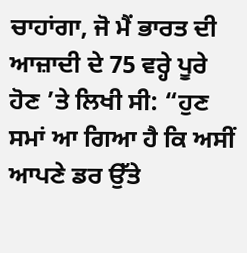ਚਾਹਾਂਗਾ, ਜੋ ਮੈਂ ਭਾਰਤ ਦੀ ਆਜ਼ਾਦੀ ਦੇ 75 ਵਰ੍ਹੇ ਪੂਰੇ ਹੋਣ ’ਤੇ ਲਿਖੀ ਸੀ: “ਹੁਣ ਸਮਾਂ ਆ ਗਿਆ ਹੈ ਕਿ ਅਸੀਂ ਆਪਣੇ ਡਰ ਉੱਤੇ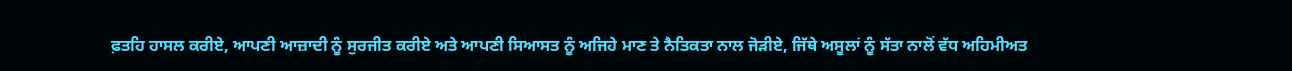ਫ਼ਤਹਿ ਹਾਸਲ ਕਰੀਏ, ਆਪਣੀ ਆਜ਼ਾਦੀ ਨੂੰ ਸੁਰਜੀਤ ਕਰੀਏ ਅਤੇ ਆਪਣੀ ਸਿਆਸਤ ਨੂੰ ਅਜਿਹੇ ਮਾਣ ਤੇ ਨੈਤਿਕਤਾ ਨਾਲ ਜੋੜੀਏ, ਜਿੱਥੇ ਅਸੂਲਾਂ ਨੂੰ ਸੱਤਾ ਨਾਲੋਂ ਵੱਧ ਅਹਿਮੀਅਤ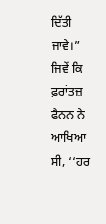ਦਿੱਤੀ ਜਾਵੇ।” ਜਿਵੇਂ ਕਿ ਫ਼ਰਾਂਤਜ਼ ਫੈਨਨ ਨੇ ਆਖਿਆ ਸੀ, ‘‘ਹਰ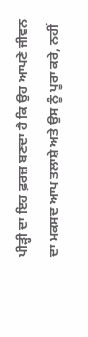ਪੀੜ੍ਹੀ ਦਾ ਇਹ ਫ਼ਰਜ਼ ਬਣਦਾ ਹੈ ਕਿ ਉਹ ਆਪਣੇ ਜੀਵਨ ਦਾ ਮਕਸਦ ਆਪ ਤਲਾਸ਼ੇ ਅਤੇ ਉਸ ਨੂੰ ਪੂਰਾ ਕਰੇ, ਨਹੀਂ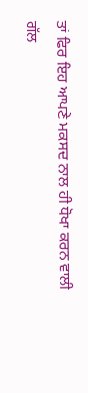ਤਾਂ ਫਿਰ ਇਹ ਆਪਣੇ ਮਕਸਦ ਨਾਲ ਹੀ ਧੋਖਾ ਕਰਨ ਵਾਲੀ ਗੱਲ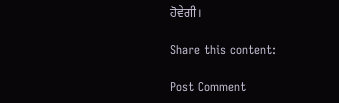ਹੋਵੇਗੀ।

Share this content:

Post Comment